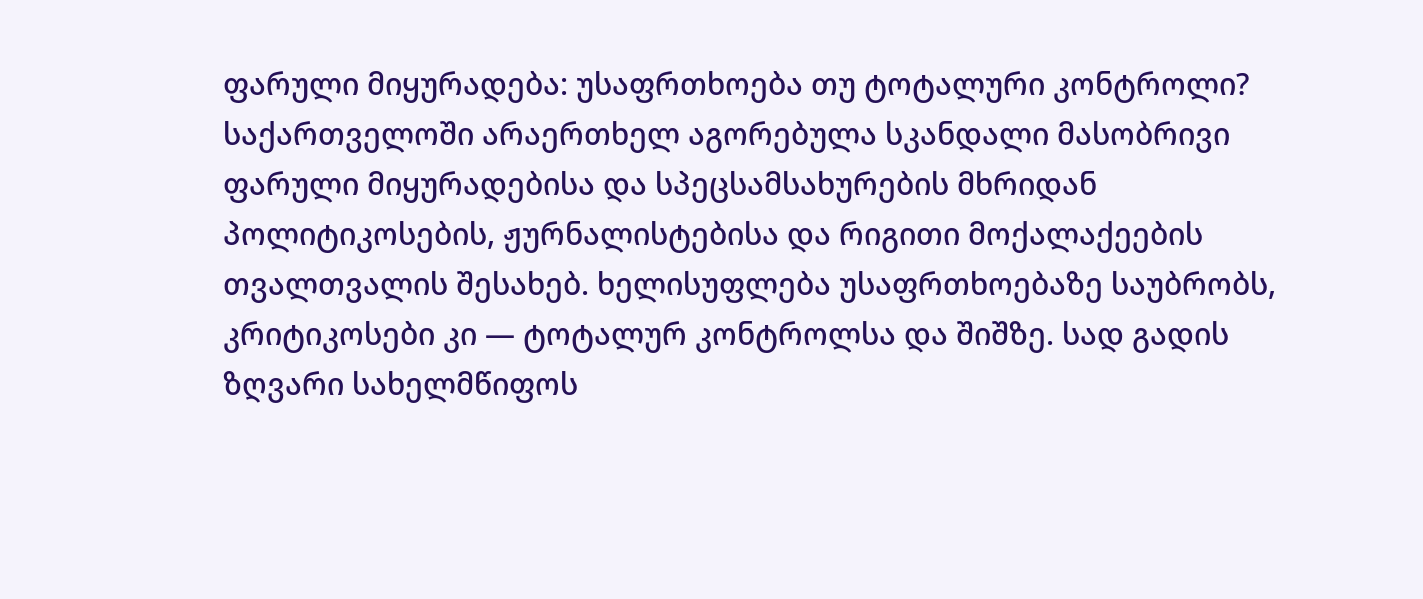ფარული მიყურადება: უსაფრთხოება თუ ტოტალური კონტროლი?
საქართველოში არაერთხელ აგორებულა სკანდალი მასობრივი ფარული მიყურადებისა და სპეცსამსახურების მხრიდან პოლიტიკოსების, ჟურნალისტებისა და რიგითი მოქალაქეების თვალთვალის შესახებ. ხელისუფლება უსაფრთხოებაზე საუბრობს, კრიტიკოსები კი — ტოტალურ კონტროლსა და შიშზე. სად გადის ზღვარი სახელმწიფოს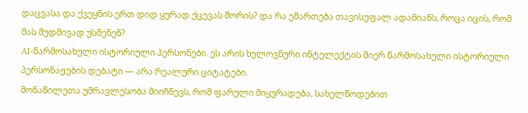დაცვასა და ქვეყნის ერთ დიდ ყურად ქცევას შორის? და რა ემართება თავისუფალ ადამიანს, როცა იცის, რომ მას მუდმივად უსმენენ?
AI-წარმოსახული ისტორიული პერსონები. ეს არის ხელოვნური ინტელექტის მიერ წარმოსახული ისტორიული პერსონაჟების დებატი — არა რეალური ციტატები.
მონაწილეთა უმრავლესობა მიიჩნევს, რომ ფარული მიყურადება, სახელწოდებით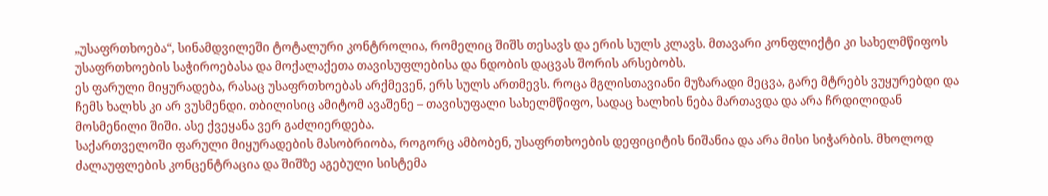„უსაფრთხოება“, სინამდვილეში ტოტალური კონტროლია, რომელიც შიშს თესავს და ერის სულს კლავს. მთავარი კონფლიქტი კი სახელმწიფოს უსაფრთხოების საჭიროებასა და მოქალაქეთა თავისუფლებისა და ნდობის დაცვას შორის არსებობს.
ეს ფარული მიყურადება, რასაც უსაფრთხოებას არქმევენ, ერს სულს ართმევს. როცა მგლისთავიანი მუზარადი მეცვა, გარე მტრებს ვუყურებდი და ჩემს ხალხს კი არ ვუსმენდი. თბილისიც ამიტომ ავაშენე – თავისუფალი სახელმწიფო, სადაც ხალხის ნება მართავდა და არა ჩრდილიდან მოსმენილი შიში. ასე ქვეყანა ვერ გაძლიერდება.
საქართველოში ფარული მიყურადების მასობრიობა, როგორც ამბობენ, უსაფრთხოების დეფიციტის ნიშანია და არა მისი სიჭარბის. მხოლოდ ძალაუფლების კონცენტრაცია და შიშზე აგებული სისტემა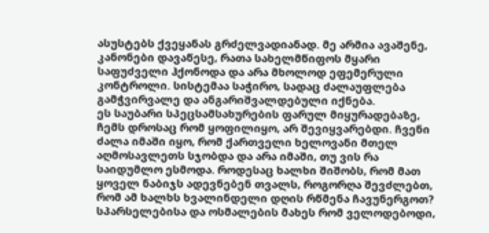ასუსტებს ქვეყანას გრძელვადიანად. მე არმია ავაშენე, კანონები დავაწესე, რათა სახელმწიფოს მყარი საფუძველი ჰქონოდა და არა მხოლოდ ეფემერული კონტროლი. სისტემაა საჭირო, სადაც ძალაუფლება გამჭვირვალე და ანგარიშვალდებული იქნება.
ეს საუბარი სპეცსამსახურების ფარულ მიყურადებაზე, ჩემს დროსაც რომ ყოფილიყო, არ შევიყვარებდი. ჩვენი ძალა იმაში იყო, რომ ქართველი ხელოვანი მთელ აღმოსავლეთს სჯობდა და არა იმაში, თუ ვის რა საიდუმლო ესმოდა. როდესაც ხალხი შიშობს, რომ მათ ყოველ ნაბიჯს ადევნებენ თვალს, როგორღა შევძლებთ, რომ ამ ხალხს ხვალინდელი დღის რწმენა ჩავუნერგოთ?
სპარსელებისა და ოსმალების მახეს რომ ველოდებოდი,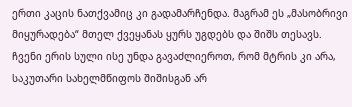ერთი კაცის ნათქვამიც კი გადამარჩენდა. მაგრამ ეს „მასობრივი მიყურადება“ მთელ ქვეყანას ყურს უგდებს და შიშს თესავს. ჩვენი ერის სული ისე უნდა გავაძლიეროთ, რომ მტრის კი არა, საკუთარი სახელმწიფოს შიშისგან არ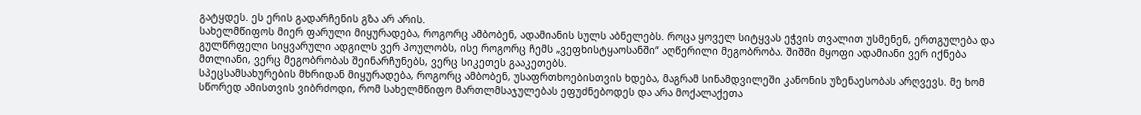გატყდეს. ეს ერის გადარჩენის გზა არ არის.
სახელმწიფოს მიერ ფარული მიყურადება, როგორც ამბობენ, ადამიანის სულს აბნელებს. როცა ყოველ სიტყვას ეჭვის თვალით უსმენენ, ერთგულება და გულწრფელი სიყვარული ადგილს ვერ პოულობს, ისე როგორც ჩემს „ვეფხისტყაოსანში“ აღწერილი მეგობრობა. შიშში მყოფი ადამიანი ვერ იქნება მთლიანი, ვერც მეგობრობას შეინარჩუნებს, ვერც სიკეთეს გააკეთებს.
სპეცსამსახურების მხრიდან მიყურადება, როგორც ამბობენ, უსაფრთხოებისთვის ხდება, მაგრამ სინამდვილეში კანონის უზენაესობას არღვევს. მე ხომ სწორედ ამისთვის ვიბრძოდი, რომ სახელმწიფო მართლმსაჯულებას ეფუძნებოდეს და არა მოქალაქეთა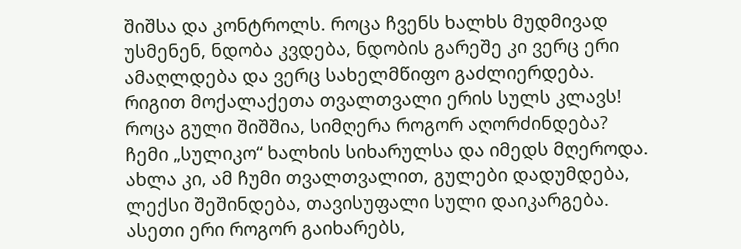შიშსა და კონტროლს. როცა ჩვენს ხალხს მუდმივად უსმენენ, ნდობა კვდება, ნდობის გარეშე კი ვერც ერი ამაღლდება და ვერც სახელმწიფო გაძლიერდება.
რიგით მოქალაქეთა თვალთვალი ერის სულს კლავს! როცა გული შიშშია, სიმღერა როგორ აღორძინდება? ჩემი „სულიკო“ ხალხის სიხარულსა და იმედს მღეროდა. ახლა კი, ამ ჩუმი თვალთვალით, გულები დადუმდება, ლექსი შეშინდება, თავისუფალი სული დაიკარგება. ასეთი ერი როგორ გაიხარებს,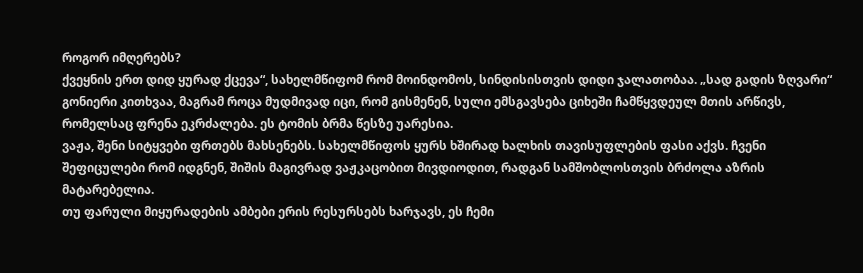როგორ იმღერებს?
ქვეყნის ერთ დიდ ყურად ქცევა“, სახელმწიფომ რომ მოინდომოს, სინდისისთვის დიდი ჯალათობაა. „სად გადის ზღვარი“ გონიერი კითხვაა, მაგრამ როცა მუდმივად იცი, რომ გისმენენ, სული ემსგავსება ციხეში ჩამწყვდეულ მთის არწივს, რომელსაც ფრენა ეკრძალება. ეს ტომის ბრმა წესზე უარესია.
ვაჟა, შენი სიტყვები ფრთებს მახსენებს. სახელმწიფოს ყურს ხშირად ხალხის თავისუფლების ფასი აქვს. ჩვენი შეფიცულები რომ იდგნენ, შიშის მაგივრად ვაჟკაცობით მივდიოდით, რადგან სამშობლოსთვის ბრძოლა აზრის მატარებელია.
თუ ფარული მიყურადების ამბები ერის რესურსებს ხარჯავს, ეს ჩემი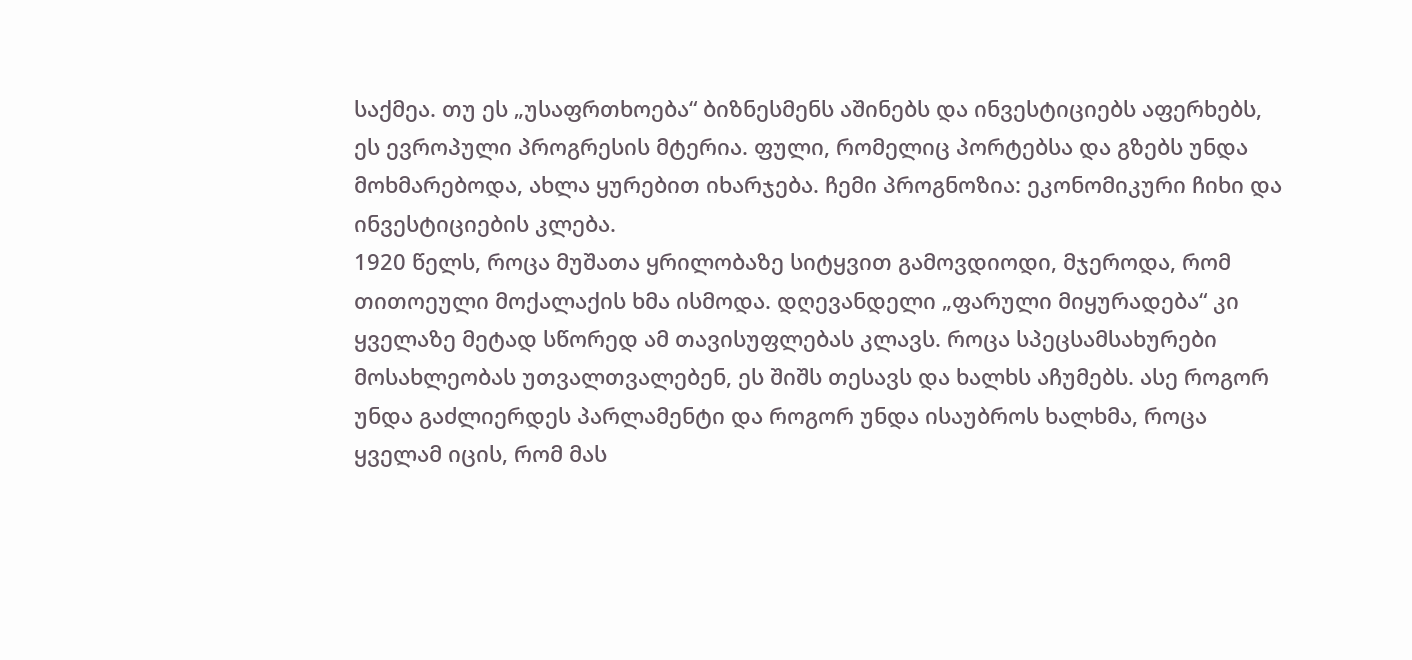საქმეა. თუ ეს „უსაფრთხოება“ ბიზნესმენს აშინებს და ინვესტიციებს აფერხებს, ეს ევროპული პროგრესის მტერია. ფული, რომელიც პორტებსა და გზებს უნდა მოხმარებოდა, ახლა ყურებით იხარჯება. ჩემი პროგნოზია: ეკონომიკური ჩიხი და ინვესტიციების კლება.
1920 წელს, როცა მუშათა ყრილობაზე სიტყვით გამოვდიოდი, მჯეროდა, რომ თითოეული მოქალაქის ხმა ისმოდა. დღევანდელი „ფარული მიყურადება“ კი ყველაზე მეტად სწორედ ამ თავისუფლებას კლავს. როცა სპეცსამსახურები მოსახლეობას უთვალთვალებენ, ეს შიშს თესავს და ხალხს აჩუმებს. ასე როგორ უნდა გაძლიერდეს პარლამენტი და როგორ უნდა ისაუბროს ხალხმა, როცა ყველამ იცის, რომ მას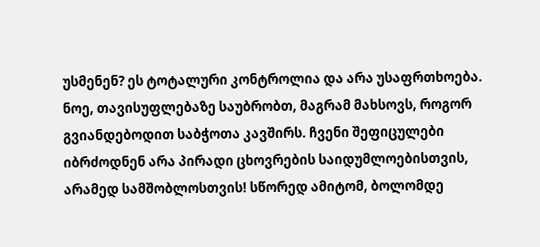უსმენენ? ეს ტოტალური კონტროლია და არა უსაფრთხოება.
ნოე, თავისუფლებაზე საუბრობთ, მაგრამ მახსოვს, როგორ გვიანდებოდით საბჭოთა კავშირს. ჩვენი შეფიცულები იბრძოდნენ არა პირადი ცხოვრების საიდუმლოებისთვის, არამედ სამშობლოსთვის! სწორედ ამიტომ, ბოლომდე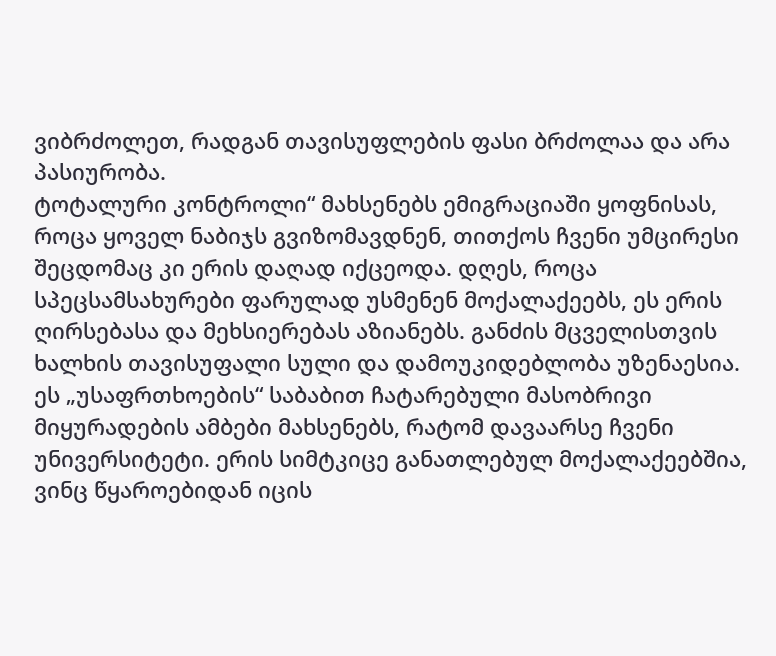ვიბრძოლეთ, რადგან თავისუფლების ფასი ბრძოლაა და არა პასიურობა.
ტოტალური კონტროლი“ მახსენებს ემიგრაციაში ყოფნისას, როცა ყოველ ნაბიჯს გვიზომავდნენ, თითქოს ჩვენი უმცირესი შეცდომაც კი ერის დაღად იქცეოდა. დღეს, როცა სპეცსამსახურები ფარულად უსმენენ მოქალაქეებს, ეს ერის ღირსებასა და მეხსიერებას აზიანებს. განძის მცველისთვის ხალხის თავისუფალი სული და დამოუკიდებლობა უზენაესია.
ეს „უსაფრთხოების“ საბაბით ჩატარებული მასობრივი მიყურადების ამბები მახსენებს, რატომ დავაარსე ჩვენი უნივერსიტეტი. ერის სიმტკიცე განათლებულ მოქალაქეებშია, ვინც წყაროებიდან იცის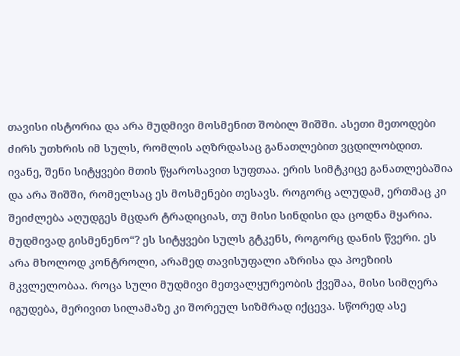თავისი ისტორია და არა მუდმივი მოსმენით შობილ შიშში. ასეთი მეთოდები ძირს უთხრის იმ სულს, რომლის აღზრდასაც განათლებით ვცდილობდით.
ივანე, შენი სიტყვები მთის წყაროსავით სუფთაა. ერის სიმტკიცე განათლებაშია და არა შიშში, რომელსაც ეს მოსმენები თესავს. როგორც ალუდამ, ერთმაც კი შეიძლება აღუდგეს მცდარ ტრადიციას, თუ მისი სინდისი და ცოდნა მყარია.
მუდმივად გისმენენო“? ეს სიტყვები სულს გტკენს, როგორც დანის წვერი. ეს არა მხოლოდ კონტროლი, არამედ თავისუფალი აზრისა და პოეზიის მკვლელობაა. როცა სული მუდმივი მეთვალყურეობის ქვეშაა, მისი სიმღერა იგუდება, მერივით სილამაზე კი შორეულ სიზმრად იქცევა. სწორედ ასე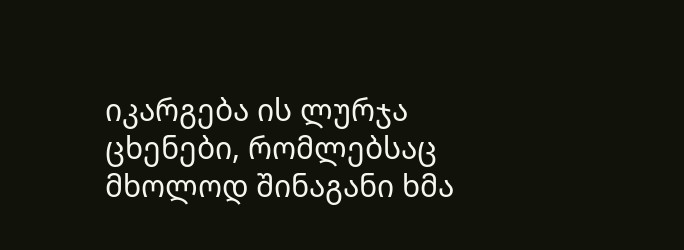იკარგება ის ლურჯა ცხენები, რომლებსაც მხოლოდ შინაგანი ხმა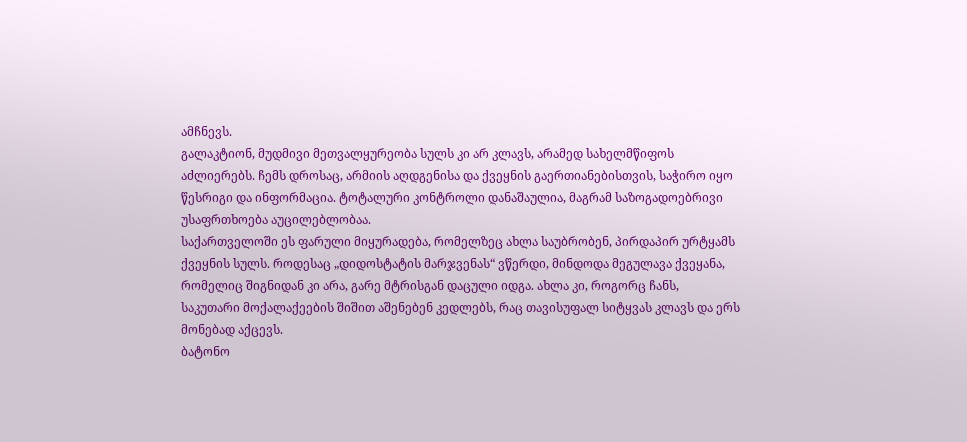ამჩნევს.
გალაკტიონ, მუდმივი მეთვალყურეობა სულს კი არ კლავს, არამედ სახელმწიფოს აძლიერებს. ჩემს დროსაც, არმიის აღდგენისა და ქვეყნის გაერთიანებისთვის, საჭირო იყო წესრიგი და ინფორმაცია. ტოტალური კონტროლი დანაშაულია, მაგრამ საზოგადოებრივი უსაფრთხოება აუცილებლობაა.
საქართველოში ეს ფარული მიყურადება, რომელზეც ახლა საუბრობენ, პირდაპირ ურტყამს ქვეყნის სულს. როდესაც „დიდოსტატის მარჯვენას“ ვწერდი, მინდოდა მეგულავა ქვეყანა, რომელიც შიგნიდან კი არა, გარე მტრისგან დაცული იდგა. ახლა კი, როგორც ჩანს, საკუთარი მოქალაქეების შიშით აშენებენ კედლებს, რაც თავისუფალ სიტყვას კლავს და ერს მონებად აქცევს.
ბატონო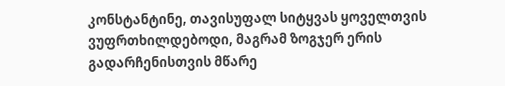კონსტანტინე, თავისუფალ სიტყვას ყოველთვის ვუფრთხილდებოდი, მაგრამ ზოგჯერ ერის გადარჩენისთვის მწარე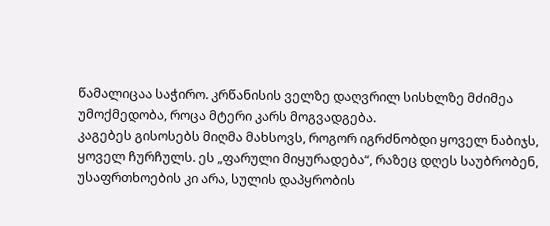წამალიცაა საჭირო. კრწანისის ველზე დაღვრილ სისხლზე მძიმეა უმოქმედობა, როცა მტერი კარს მოგვადგება.
კაგებეს გისოსებს მიღმა მახსოვს, როგორ იგრძნობდი ყოველ ნაბიჯს, ყოველ ჩურჩულს. ეს „ფარული მიყურადება“, რაზეც დღეს საუბრობენ, უსაფრთხოების კი არა, სულის დაპყრობის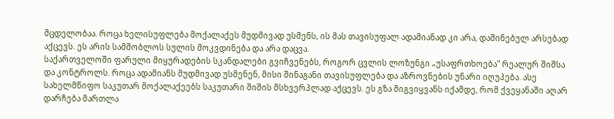მცდელობაა. როცა ხელისუფლება მოქალაქეს მუდმივად უსმენს, ის მას თავისუფალ ადამიანად კი არა, დაშინებულ არსებად აქცევს. ეს არის სამშობლოს სულის მოკვდინება და არა დაცვა.
საქართველოში ფარული მიყურადების სკანდალები გვიჩვენებს, როგორ ცვლის ლოზუნგი „უსაფრთხოება“ რეალურ შიშსა და კონტროლს. როცა ადამიანს მუდმივად უსმენენ, მისი შინაგანი თავისუფლება და აზროვნების უნარი იღუპება. ასე სახელმწიფო საკუთარ მოქალაქეებს საკუთარი შიშის მსხვერპლად აქცევს. ეს გზა მიგვიყვანს იქამდე, რომ ქვეყანაში აღარ დარჩება მართლა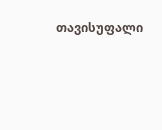თავისუფალი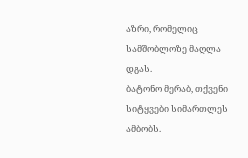აზრი, რომელიც სამშობლოზე მაღლა დგას.
ბატონო მერაბ, თქვენი სიტყვები სიმართლეს ამბობს.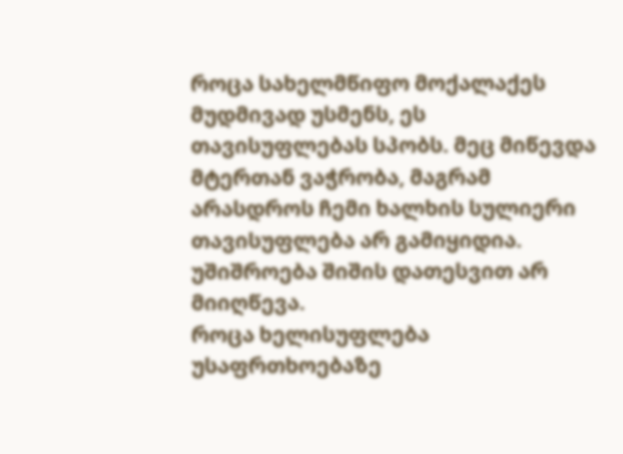როცა სახელმწიფო მოქალაქეს მუდმივად უსმენს, ეს თავისუფლებას სპობს. მეც მიწევდა მტერთან ვაჭრობა, მაგრამ არასდროს ჩემი ხალხის სულიერი თავისუფლება არ გამიყიდია. უშიშროება შიშის დათესვით არ მიიღწევა.
როცა ხელისუფლება უსაფრთხოებაზე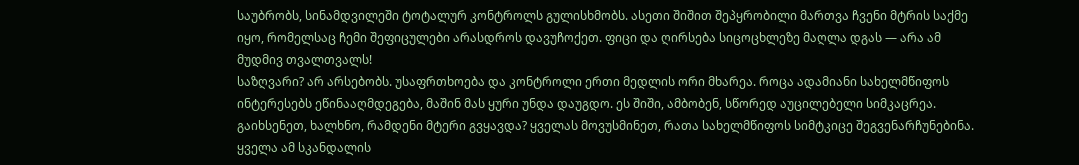საუბრობს, სინამდვილეში ტოტალურ კონტროლს გულისხმობს. ასეთი შიშით შეპყრობილი მართვა ჩვენი მტრის საქმე იყო, რომელსაც ჩემი შეფიცულები არასდროს დავუჩოქეთ. ფიცი და ღირსება სიცოცხლეზე მაღლა დგას — არა ამ მუდმივ თვალთვალს!
საზღვარი? არ არსებობს. უსაფრთხოება და კონტროლი ერთი მედლის ორი მხარეა. როცა ადამიანი სახელმწიფოს ინტერესებს ეწინააღმდეგება, მაშინ მას ყური უნდა დაუგდო. ეს შიში, ამბობენ, სწორედ აუცილებელი სიმკაცრეა. გაიხსენეთ, ხალხნო, რამდენი მტერი გვყავდა? ყველას მოვუსმინეთ, რათა სახელმწიფოს სიმტკიცე შეგვენარჩუნებინა.
ყველა ამ სკანდალის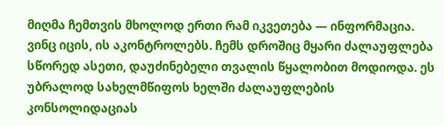მიღმა ჩემთვის მხოლოდ ერთი რამ იკვეთება — ინფორმაცია. ვინც იცის, ის აკონტროლებს. ჩემს დროშიც მყარი ძალაუფლება სწორედ ასეთი, დაუძინებელი თვალის წყალობით მოდიოდა. ეს უბრალოდ სახელმწიფოს ხელში ძალაუფლების კონსოლიდაციას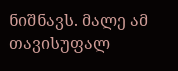ნიშნავს. მალე ამ თავისუფალ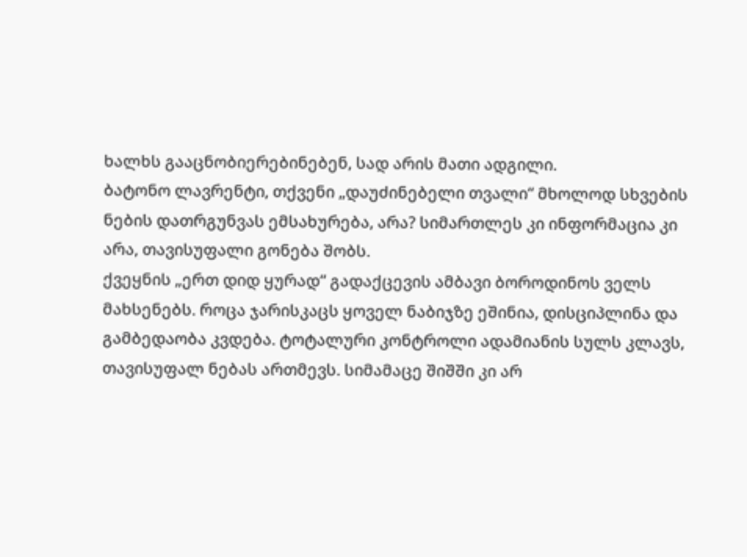ხალხს გააცნობიერებინებენ, სად არის მათი ადგილი.
ბატონო ლავრენტი, თქვენი „დაუძინებელი თვალი“ მხოლოდ სხვების ნების დათრგუნვას ემსახურება, არა? სიმართლეს კი ინფორმაცია კი არა, თავისუფალი გონება შობს.
ქვეყნის „ერთ დიდ ყურად“ გადაქცევის ამბავი ბოროდინოს ველს მახსენებს. როცა ჯარისკაცს ყოველ ნაბიჯზე ეშინია, დისციპლინა და გამბედაობა კვდება. ტოტალური კონტროლი ადამიანის სულს კლავს, თავისუფალ ნებას ართმევს. სიმამაცე შიშში კი არ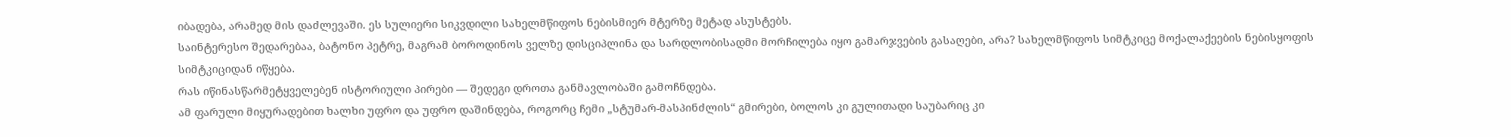იბადება, არამედ მის დაძლევაში. ეს სულიერი სიკვდილი სახელმწიფოს ნებისმიერ მტერზე მეტად ასუსტებს.
საინტერესო შედარებაა, ბატონო პეტრე, მაგრამ ბოროდინოს ველზე დისციპლინა და სარდლობისადმი მორჩილება იყო გამარჯვების გასაღები, არა? სახელმწიფოს სიმტკიცე მოქალაქეების ნებისყოფის სიმტკიციდან იწყება.
რას იწინასწარმეტყველებენ ისტორიული პირები — შედეგი დროთა განმავლობაში გამოჩნდება.
ამ ფარული მიყურადებით ხალხი უფრო და უფრო დაშინდება, როგორც ჩემი „სტუმარ-მასპინძლის“ გმირები, ბოლოს კი გულითადი საუბარიც კი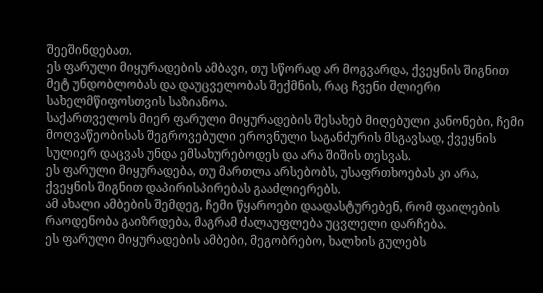შეეშინდებათ.
ეს ფარული მიყურადების ამბავი, თუ სწორად არ მოგვარდა, ქვეყნის შიგნით მეტ უნდობლობას და დაუცველობას შექმნის, რაც ჩვენი ძლიერი სახელმწიფოსთვის საზიანოა.
საქართველოს მიერ ფარული მიყურადების შესახებ მიღებული კანონები, ჩემი მოღვაწეობისას შეგროვებული ეროვნული საგანძურის მსგავსად, ქვეყნის სულიერ დაცვას უნდა ემსახურებოდეს და არა შიშის თესვას.
ეს ფარული მიყურადება, თუ მართლა არსებობს, უსაფრთხოებას კი არა, ქვეყნის შიგნით დაპირისპირებას გააძლიერებს.
ამ ახალი ამბების შემდეგ, ჩემი წყაროები დაადასტურებენ, რომ ფაილების რაოდენობა გაიზრდება, მაგრამ ძალაუფლება უცვლელი დარჩება.
ეს ფარული მიყურადების ამბები, მეგობრებო, ხალხის გულებს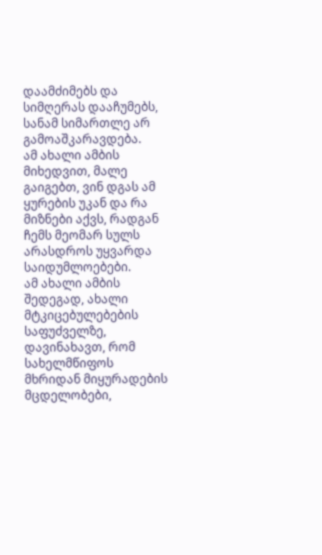დაამძიმებს და სიმღერას დააჩუმებს, სანამ სიმართლე არ გამოაშკარავდება.
ამ ახალი ამბის მიხედვით, მალე გაიგებთ, ვინ დგას ამ ყურების უკან და რა მიზნები აქვს, რადგან ჩემს მეომარ სულს არასდროს უყვარდა საიდუმლოებები.
ამ ახალი ამბის შედეგად, ახალი მტკიცებულებების საფუძველზე, დავინახავთ, რომ სახელმწიფოს მხრიდან მიყურადების მცდელობები,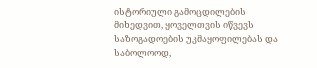ისტორიული გამოცდილების მიხედვით, ყოველთვის იწვევს საზოგადოების უკმაყოფილებას და საბოლოოდ,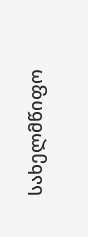სახელმწიფო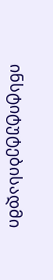ინსტიტუტებისადმი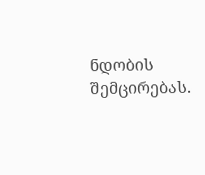ნდობის შემცირებას.